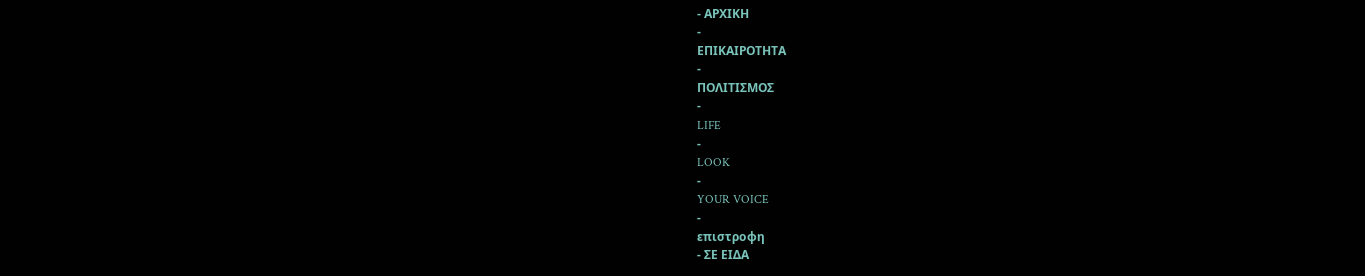- ΑΡΧΙΚΗ
-
ΕΠΙΚΑΙΡΟΤΗΤΑ
-
ΠΟΛΙΤΙΣΜΟΣ
-
LIFE
-
LOOK
-
YOUR VOICE
-
επιστροφη
- ΣΕ ΕΙΔΑ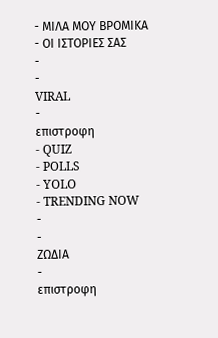- ΜΙΛΑ ΜΟΥ ΒΡΟΜΙΚΑ
- ΟΙ ΙΣΤΟΡΙΕΣ ΣΑΣ
-
-
VIRAL
-
επιστροφη
- QUIZ
- POLLS
- YOLO
- TRENDING NOW
-
-
ΖΩΔΙΑ
-
επιστροφη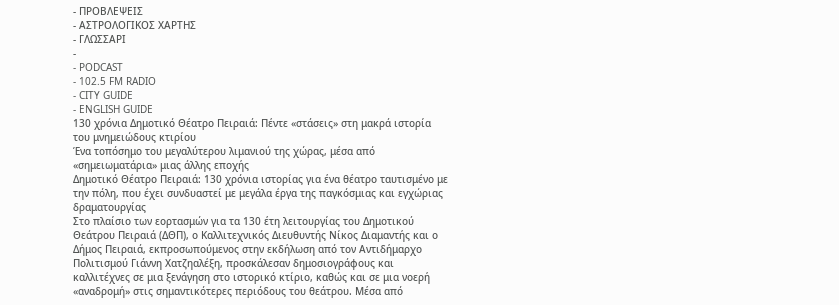- ΠΡΟΒΛΕΨΕΙΣ
- ΑΣΤΡΟΛΟΓΙΚΟΣ ΧΑΡΤΗΣ
- ΓΛΩΣΣΑΡΙ
-
- PODCAST
- 102.5 FM RADIO
- CITY GUIDE
- ENGLISH GUIDE
130 χρόνια Δημοτικό Θέατρο Πειραιά: Πέντε «στάσεις» στη μακρά ιστορία του μνημειώδους κτιρίου
Ένα τοπόσημο του μεγαλύτερου λιμανιού της χώρας, μέσα από «σημειωματάρια» μιας άλλης εποχής
Δημοτικό Θέατρο Πειραιά: 130 χρόνια ιστορίας για ένα θέατρο ταυτισμένο με την πόλη, που έχει συνδυαστεί με μεγάλα έργα της παγκόσμιας και εγχώριας δραματουργίας
Στο πλαίσιο των εορτασμών για τα 130 έτη λειτουργίας του Δημοτικού Θεάτρου Πειραιά (ΔΘΠ), ο Καλλιτεχνικός Διευθυντής Νίκος Διαμαντής και ο Δήμος Πειραιά, εκπροσωπούμενος στην εκδήλωση από τον Αντιδήμαρχο Πολιτισμού Γιάννη Χατζηαλέξη, προσκάλεσαν δημοσιογράφους και καλλιτέχνες σε μια ξενάγηση στο ιστορικό κτίριο, καθώς και σε μια νοερή «αναδρομή» στις σημαντικότερες περιόδους του θεάτρου. Μέσα από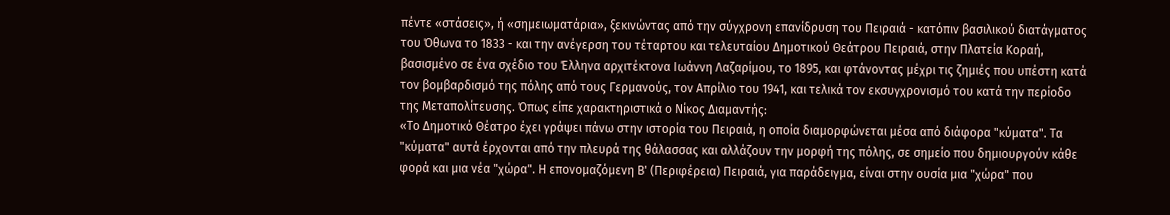πέντε «στάσεις», ή «σημειωματάρια», ξεκινώντας από την σύγχρονη επανίδρυση του Πειραιά - κατόπιν βασιλικού διατάγματος του Όθωνα το 1833 - και την ανέγερση του τέταρτου και τελευταίου Δημοτικού Θεάτρου Πειραιά, στην Πλατεία Κοραή, βασισμένο σε ένα σχέδιο του Έλληνα αρχιτέκτονα Ιωάννη Λαζαρίμου, το 1895, και φτάνοντας μέχρι τις ζημιές που υπέστη κατά τον βομβαρδισμό της πόλης από τους Γερμανούς, τον Απρίλιο του 1941, και τελικά τον εκσυγχρονισμό του κατά την περίοδο της Μεταπολίτευσης. Όπως είπε χαρακτηριστικά ο Νίκος Διαμαντής:
«Το Δημοτικό Θέατρο έχει γράψει πάνω στην ιστορία του Πειραιά, η οποία διαμορφώνεται μέσα από διάφορα "κύματα". Τα "κύματα" αυτά έρχονται από την πλευρά της θάλασσας και αλλάζουν την μορφή της πόλης, σε σημείο που δημιουργούν κάθε φορά και μια νέα "χώρα". Η επονομαζόμενη Β' (Περιφέρεια) Πειραιά, για παράδειγμα, είναι στην ουσία μια "χώρα" που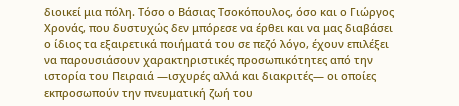διοικεί μια πόλη. Τόσο ο Βάσιας Τσοκόπουλος, όσο και ο Γιώργος Χρονάς, που δυστυχώς δεν μπόρεσε να έρθει και να μας διαβάσει ο ίδιος τα εξαιρετικά ποιήματά του σε πεζό λόγο, έχουν επιλέξει να παρουσιάσουν χαρακτηριστικές προσωπικότητες από την ιστορία του Πειραιά —ισχυρές αλλά και διακριτές— οι οποίες εκπροσωπούν την πνευματική ζωή του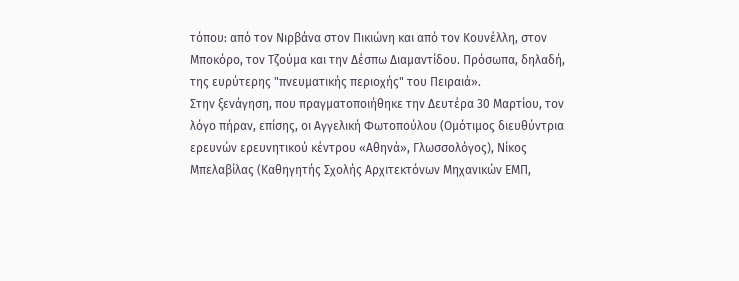τόπου: από τον Νιρβάνα στον Πικιώνη και από τον Κουνέλλη, στον Μποκόρο, τον Τζούμα και την Δέσπω Διαμαντίδου. Πρόσωπα, δηλαδή, της ευρύτερης "πνευματικής περιοχής" του Πειραιά».
Στην ξενάγηση, που πραγματοποιήθηκε την Δευτέρα 30 Μαρτίου, τον λόγο πήραν, επίσης, οι Αγγελική Φωτοπούλου (Ομότιμος διευθύντρια ερευνών ερευνητικού κέντρου «Αθηνά», Γλωσσολόγος), Νίκος Μπελαβίλας (Καθηγητής Σχολής Αρχιτεκτόνων Μηχανικών ΕΜΠ,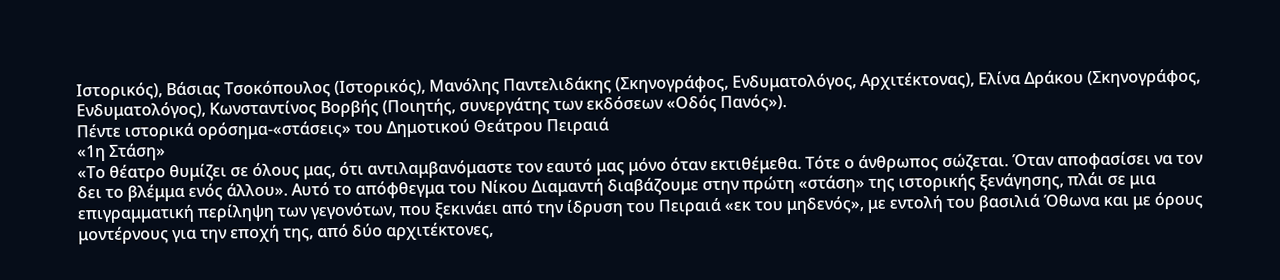Ιστορικός), Βάσιας Τσοκόπουλος (Ιστορικός), Μανόλης Παντελιδάκης (Σκηνογράφος, Ενδυματολόγος, Αρχιτέκτονας), Ελίνα Δράκου (Σκηνογράφος, Ενδυματολόγος), Κωνσταντίνος Βορβής (Ποιητής, συνεργάτης των εκδόσεων «Οδός Πανός»).
Πέντε ιστορικά ορόσημα-«στάσεις» του Δημοτικού Θεάτρου Πειραιά
«1η Στάση»
«Το θέατρο θυμίζει σε όλους μας, ότι αντιλαμβανόμαστε τον εαυτό μας μόνο όταν εκτιθέμεθα. Τότε ο άνθρωπος σώζεται. Όταν αποφασίσει να τον δει το βλέμμα ενός άλλου». Αυτό το απόφθεγμα του Νίκου Διαμαντή διαβάζουμε στην πρώτη «στάση» της ιστορικής ξενάγησης, πλάι σε μια επιγραμματική περίληψη των γεγονότων, που ξεκινάει από την ίδρυση του Πειραιά «εκ του μηδενός», με εντολή του βασιλιά Όθωνα και με όρους μοντέρνους για την εποχή της, από δύο αρχιτέκτονες,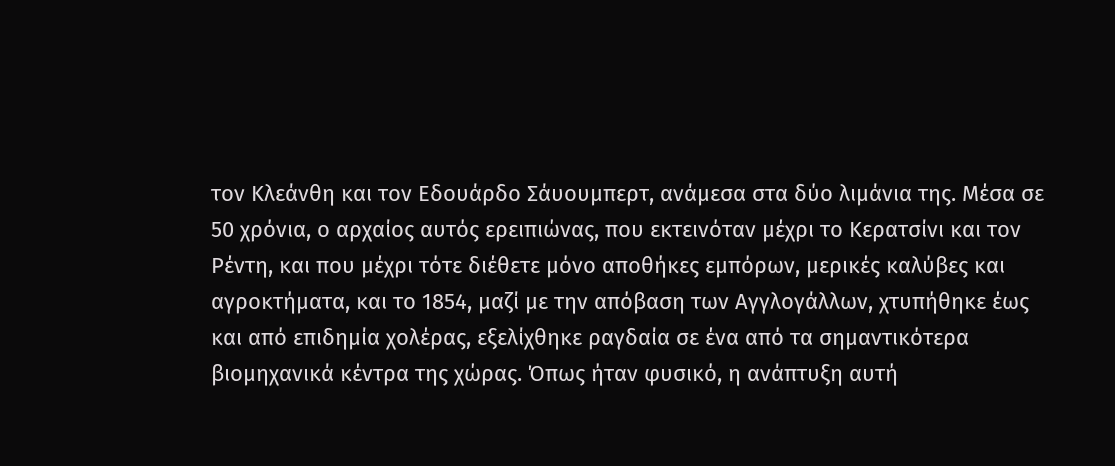τον Κλεάνθη και τον Εδουάρδο Σάυουμπερτ, ανάμεσα στα δύο λιμάνια της. Μέσα σε 50 χρόνια, ο αρχαίος αυτός ερειπιώνας, που εκτεινόταν μέχρι το Κερατσίνι και τον Ρέντη, και που μέχρι τότε διέθετε μόνο αποθήκες εμπόρων, μερικές καλύβες και αγροκτήματα, και το 1854, μαζί με την απόβαση των Αγγλογάλλων, χτυπήθηκε έως και από επιδημία χολέρας, εξελίχθηκε ραγδαία σε ένα από τα σημαντικότερα βιομηχανικά κέντρα της χώρας. Όπως ήταν φυσικό, η ανάπτυξη αυτή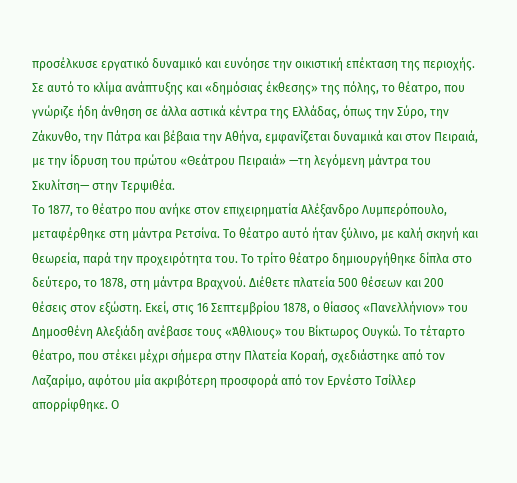προσέλκυσε εργατικό δυναμικό και ευνόησε την οικιστική επέκταση της περιοχής. Σε αυτό το κλίμα ανάπτυξης και «δημόσιας έκθεσης» της πόλης, το θέατρο, που γνώριζε ήδη άνθηση σε άλλα αστικά κέντρα της Ελλάδας, όπως την Σύρο, την Ζάκυνθο, την Πάτρα και βέβαια την Αθήνα, εμφανίζεται δυναμικά και στον Πειραιά, με την ίδρυση του πρώτου «Θεάτρου Πειραιά» —τη λεγόμενη μάντρα του Σκυλίτση— στην Τερψιθέα.
Το 1877, το θέατρο που ανήκε στον επιχειρηματία Αλέξανδρο Λυμπερόπουλο, μεταφέρθηκε στη μάντρα Ρετσίνα. Το θέατρο αυτό ήταν ξύλινο, με καλή σκηνή και θεωρεία, παρά την προχειρότητα του. Το τρίτο θέατρο δημιουργήθηκε δίπλα στο δεύτερο, το 1878, στη μάντρα Βραχνού. Διέθετε πλατεία 500 θέσεων και 200 θέσεις στον εξώστη. Εκεί, στις 16 Σεπτεμβρίου 1878, ο θίασος «Πανελλήνιον» του Δημοσθένη Αλεξιάδη ανέβασε τους «Άθλιους» του Βίκτωρος Ουγκώ. Το τέταρτο θέατρο, που στέκει μέχρι σήμερα στην Πλατεία Κοραή, σχεδιάστηκε από τον Λαζαρίμο, αφότου μία ακριβότερη προσφορά από τον Ερνέστο Τσίλλερ απορρίφθηκε. Ο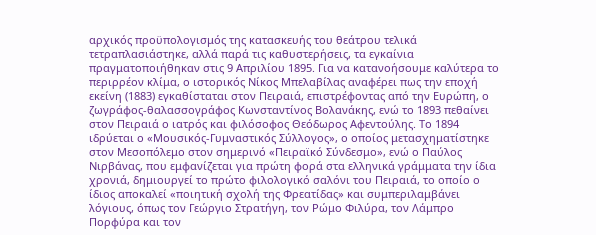αρχικός προϋπολογισμός της κατασκευής του θεάτρου τελικά τετραπλασιάστηκε, αλλά παρά τις καθυστερήσεις, τα εγκαίνια πραγματοποιήθηκαν στις 9 Απριλίου 1895. Για να κατανοήσουμε καλύτερα το περιρρέον κλίμα, ο ιστορικός Νίκος Μπελαβίλας αναφέρει πως την εποχή εκείνη (1883) εγκαθίσταται στον Πειραιά, επιστρέφοντας από την Ευρώπη, ο ζωγράφος-θαλασσογράφος Κωνσταντίνος Βολανάκης, ενώ το 1893 πεθαίνει στον Πειραιά ο ιατρός και φιλόσοφος Θεόδωρος Αφεντούλης. Το 1894 ιδρύεται ο «Μουσικός-Γυμναστικός Σύλλογος», ο οποίος μετασχηματίστηκε στον Μεσοπόλεμο στον σημερινό «Πειραϊκό Σύνδεσμο», ενώ ο Παύλος Νιρβάνας, που εμφανίζεται για πρώτη φορά στα ελληνικά γράμματα την ίδια χρονιά, δημιουργεί το πρώτο φιλολογικό σαλόνι του Πειραιά, το οποίο ο ίδιος αποκαλεί «ποιητική σχολή της Φρεατίδας» και συμπεριλαμβάνει λόγιους, όπως τον Γεώργιο Στρατήγη, τον Ρώμο Φιλύρα, τον Λάμπρο Πορφύρα και τον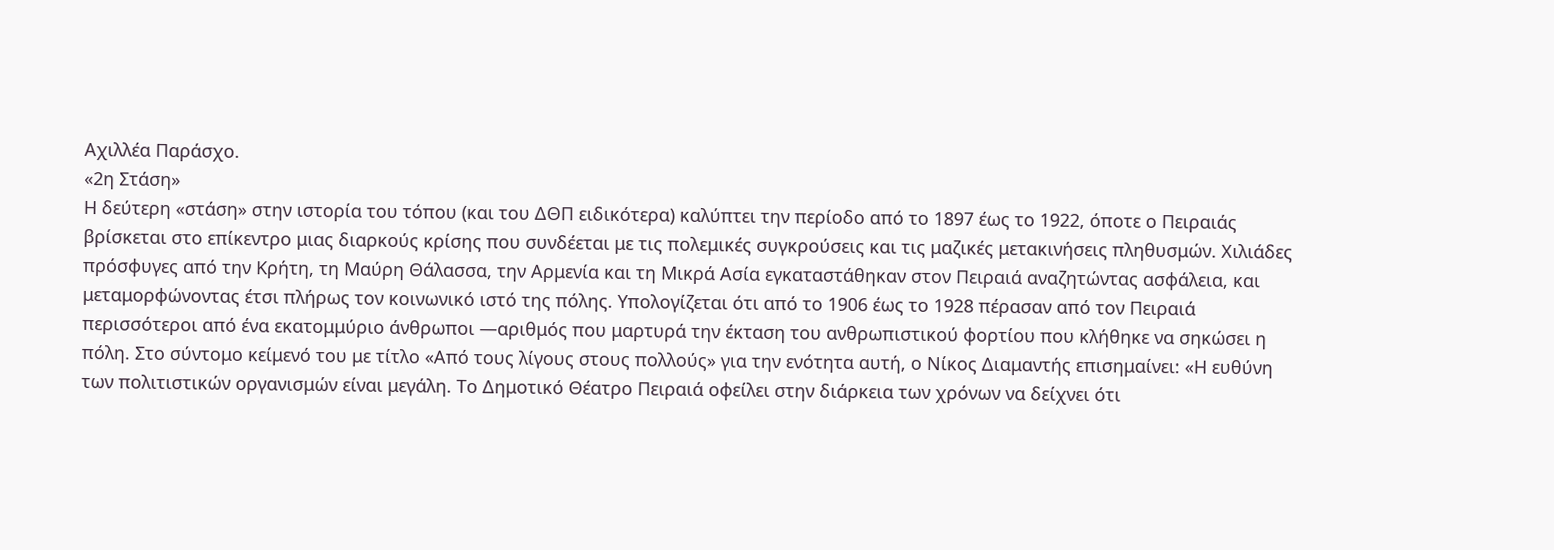Αχιλλέα Παράσχο.
«2η Στάση»
Η δεύτερη «στάση» στην ιστορία του τόπου (και του ΔΘΠ ειδικότερα) καλύπτει την περίοδο από το 1897 έως το 1922, όποτε ο Πειραιάς βρίσκεται στο επίκεντρο μιας διαρκούς κρίσης που συνδέεται με τις πολεμικές συγκρούσεις και τις μαζικές μετακινήσεις πληθυσμών. Χιλιάδες πρόσφυγες από την Κρήτη, τη Μαύρη Θάλασσα, την Αρμενία και τη Μικρά Ασία εγκαταστάθηκαν στον Πειραιά αναζητώντας ασφάλεια, και μεταμορφώνοντας έτσι πλήρως τον κοινωνικό ιστό της πόλης. Υπολογίζεται ότι από το 1906 έως το 1928 πέρασαν από τον Πειραιά περισσότεροι από ένα εκατομμύριο άνθρωποι —αριθμός που μαρτυρά την έκταση του ανθρωπιστικού φορτίου που κλήθηκε να σηκώσει η πόλη. Στο σύντομο κείμενό του με τίτλο «Από τους λίγους στους πολλούς» για την ενότητα αυτή, ο Νίκος Διαμαντής επισημαίνει: «Η ευθύνη των πολιτιστικών οργανισμών είναι μεγάλη. Το Δημοτικό Θέατρο Πειραιά οφείλει στην διάρκεια των χρόνων να δείχνει ότι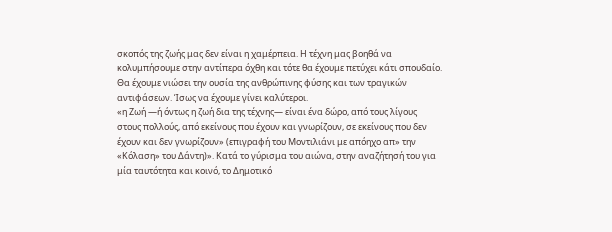σκοπός της ζωής μας δεν είναι η χαμέρπεια. Η τέχνη μας βοηθά να κολυμπήσουμε στην αντίπερα όχθη και τότε θα έχουμε πετύχει κάτι σπουδαίο. Θα έχουμε νιώσει την ουσία της ανθρώπινης φύσης και των τραγικών αντιφάσεων. Ίσως να έχουμε γίνει καλύτεροι.
«η Ζωή —ή όντως η ζωή δια της τέχνης— είναι ένα δώρο, από τους λίγους στους πολλούς, από εκείνους που έχουν και γνωρίζουν, σε εκείνους που δεν έχουν και δεν γνωρίζουν» (επιγραφή του Μοντιλιάνι με απόηχο απ» την «Κόλαση» του Δάντη)». Κατά το γύρισμα του αιώνα, στην αναζήτησή του για μία ταυτότητα και κοινό, το Δημοτικό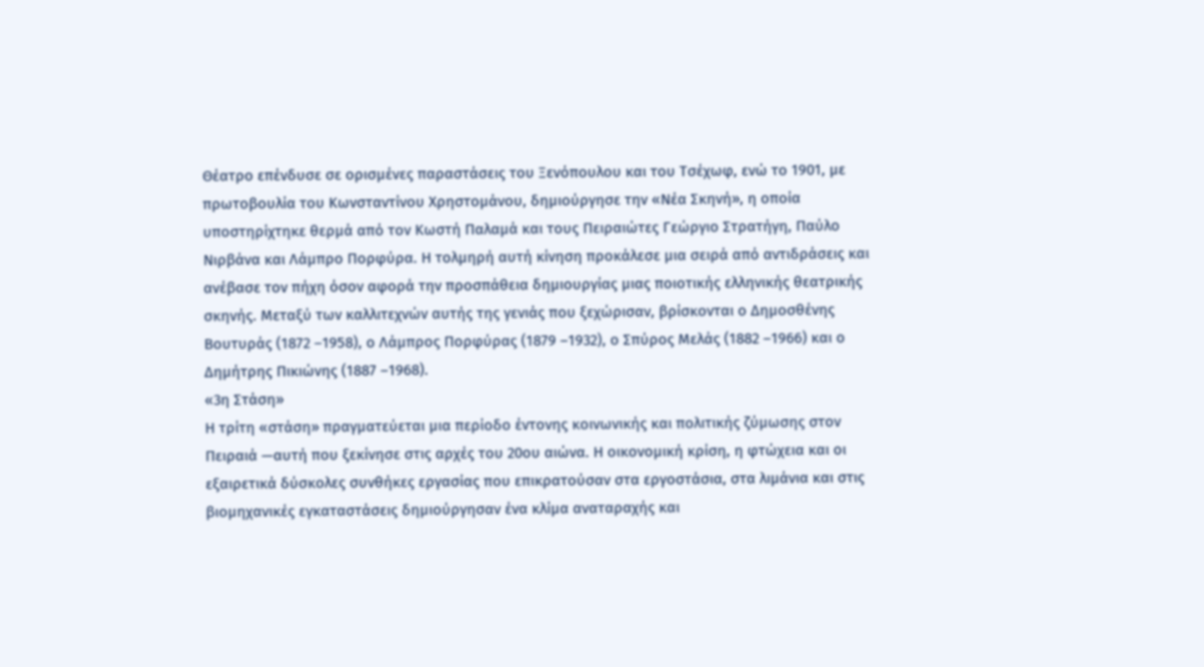Θέατρο επένδυσε σε ορισμένες παραστάσεις του Ξενόπουλου και του Τσέχωφ, ενώ το 1901, με πρωτοβουλία του Κωνσταντίνου Χρηστομάνου, δημιούργησε την «Νέα Σκηνή», η οποία υποστηρίχτηκε θερμά από τον Κωστή Παλαμά και τους Πειραιώτες Γεώργιο Στρατήγη, Παύλο Νιρβάνα και Λάμπρο Πορφύρα. Η τολμηρή αυτή κίνηση προκάλεσε μια σειρά από αντιδράσεις και ανέβασε τον πήχη όσον αφορά την προσπάθεια δημιουργίας μιας ποιοτικής ελληνικής θεατρικής σκηνής. Μεταξύ των καλλιτεχνών αυτής της γενιάς που ξεχώρισαν, βρίσκονται ο Δημοσθένης Βουτυράς (1872 –1958), ο Λάμπρος Πορφύρας (1879 –1932), ο Σπύρος Μελάς (1882 –1966) και ο Δημήτρης Πικιώνης (1887 –1968).
«3η Στάση»
Η τρίτη «στάση» πραγματεύεται μια περίοδο έντονης κοινωνικής και πολιτικής ζύμωσης στον Πειραιά —αυτή που ξεκίνησε στις αρχές του 20ου αιώνα. Η οικονομική κρίση, η φτώχεια και οι εξαιρετικά δύσκολες συνθήκες εργασίας που επικρατούσαν στα εργοστάσια, στα λιμάνια και στις βιομηχανικές εγκαταστάσεις δημιούργησαν ένα κλίμα αναταραχής και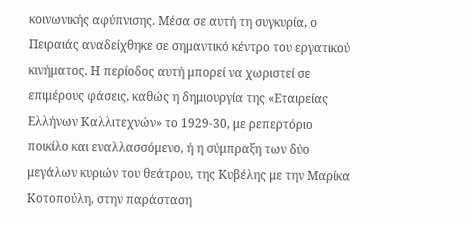κοινωνικής αφύπνισης. Μέσα σε αυτή τη συγκυρία, ο Πειραιάς αναδείχθηκε σε σημαντικό κέντρο του εργατικού κινήματος. Η περίοδος αυτή μπορεί να χωριστεί σε επιμέρους φάσεις, καθώς η δημιουργία της «Εταιρείας Ελλήνων Καλλιτεχνών» το 1929-30, με ρεπερτόριο ποικίλο και εναλλασσόμενο, ή η σύμπραξη των δύο μεγάλων κυριών του θεάτρου, της Κυβέλης με την Μαρίκα Κοτοπούλη, στην παράσταση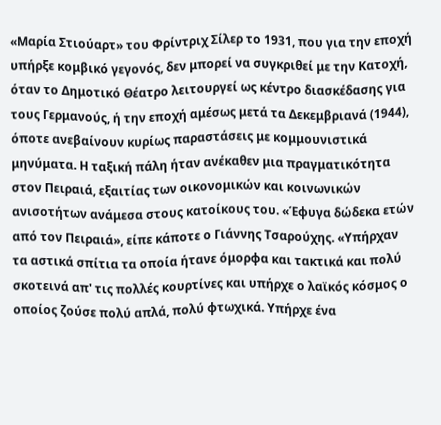«Μαρία Στιούαρτ» του Φρίντριχ Σίλερ το 1931, που για την εποχή υπήρξε κομβικό γεγονός, δεν μπορεί να συγκριθεί με την Κατοχή, όταν το Δημοτικό Θέατρο λειτουργεί ως κέντρο διασκέδασης για τους Γερμανούς, ή την εποχή αμέσως μετά τα Δεκεμβριανά (1944), όποτε ανεβαίνουν κυρίως παραστάσεις με κομμουνιστικά μηνύματα. Η ταξική πάλη ήταν ανέκαθεν μια πραγματικότητα στον Πειραιά, εξαιτίας των οικονομικών και κοινωνικών ανισοτήτων ανάμεσα στους κατοίκους του. «Έφυγα δώδεκα ετών από τον Πειραιά», είπε κάποτε ο Γιάννης Τσαρούχης. «Υπήρχαν τα αστικά σπίτια τα οποία ήτανε όμορφα και τακτικά και πολύ σκοτεινά απ' τις πολλές κουρτίνες και υπήρχε ο λαϊκός κόσμος ο οποίος ζούσε πολύ απλά, πολύ φτωχικά. Υπήρχε ένα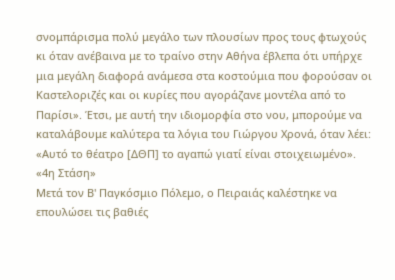σνομπάρισμα πολύ μεγάλο των πλουσίων προς τους φτωχούς κι όταν ανέβαινα με το τραίνο στην Αθήνα έβλεπα ότι υπήρχε μια μεγάλη διαφορά ανάμεσα στα κοστούμια που φορούσαν οι Καστελοριζές και οι κυρίες που αγοράζανε μοντέλα από το Παρίσι». Έτσι, με αυτή την ιδιομορφία στο νου, μπορούμε να καταλάβουμε καλύτερα τα λόγια του Γιώργου Χρονά, όταν λέει: «Αυτό το θέατρο [ΔΘΠ] το αγαπώ γιατί είναι στοιχειωμένο».
«4η Στάση»
Μετά τον Β' Παγκόσμιο Πόλεμο, ο Πειραιάς καλέστηκε να επουλώσει τις βαθιές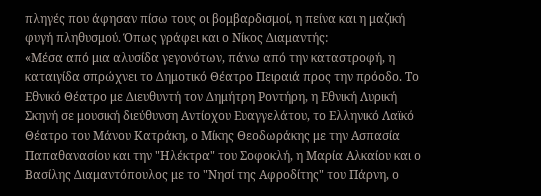πληγές που άφησαν πίσω τους οι βομβαρδισμοί, η πείνα και η μαζική φυγή πληθυσμού. Όπως γράφει και ο Νίκος Διαμαντής:
«Μέσα από μια αλυσίδα γεγονότων, πάνω από την καταστροφή, η καταιγίδα σπρώχνει το Δημοτικό Θέατρο Πειραιά προς την πρόοδο. Το Εθνικό Θέατρο με Διευθυντή τον Δημήτρη Ροντήρη, η Εθνική Λυρική Σκηνή σε μουσική διεύθυνση Αντίοχου Ευαγγελάτου, το Ελληνικό Λαϊκό Θέατρο του Μάνου Κατράκη, ο Μίκης Θεοδωράκης με την Ασπασία Παπαθανασίου και την "Ηλέκτρα" του Σοφοκλή, η Μαρία Αλκαίου και ο Βασίλης Διαμαντόπουλος με το "Νησί της Αφροδίτης" του Πάρνη, ο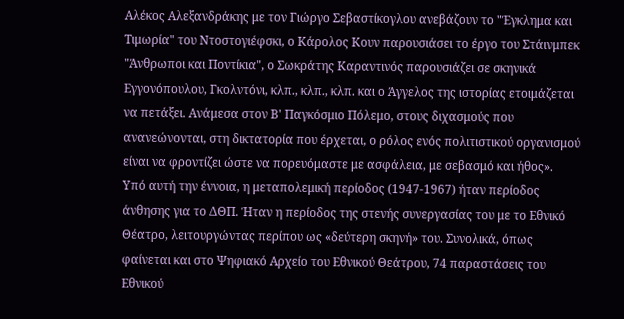Αλέκος Αλεξανδράκης με τον Γιώργο Σεβαστίκογλου ανεβάζουν το "Έγκλημα και Τιμωρία" του Ντοστογιέφσκι, ο Κάρολος Κουν παρουσιάσει το έργο του Στάινμπεκ "Άνθρωποι και Ποντίκια", ο Σωκράτης Καραντινός παρουσιάζει σε σκηνικά Εγγονόπουλου, Γκολντόνι, κλπ., κλπ., κλπ. και ο Άγγελος της ιστορίας ετοιμάζεται να πετάξει. Ανάμεσα στον Β' Παγκόσμιο Πόλεμο, στους διχασμούς που ανανεώνονται, στη δικτατορία που έρχεται, ο ρόλος ενός πολιτιστικού οργανισμού είναι να φροντίζει ώστε να πορευόμαστε με ασφάλεια, με σεβασμό και ήθος».
Υπό αυτή την έννοια, η μεταπολεμική περίοδος (1947-1967) ήταν περίοδος άνθησης για το ΔΘΠ. Ήταν η περίοδος της στενής συνεργασίας του με το Εθνικό Θέατρο, λειτουργώντας περίπου ως «δεύτερη σκηνή» του. Συνολικά, όπως φαίνεται και στο Ψηφιακό Αρχείο του Εθνικού Θεάτρου, 74 παραστάσεις του Εθνικού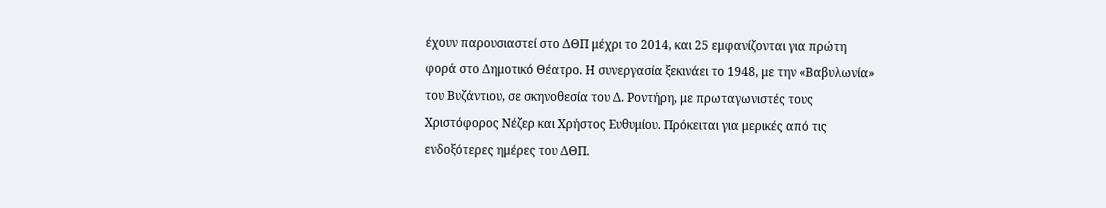έχουν παρουσιαστεί στο ΔΘΠ μέχρι το 2014, και 25 εμφανίζονται για πρώτη φορά στο Δημοτικό Θέατρο. Η συνεργασία ξεκινάει το 1948, με την «Βαβυλωνία» του Βυζάντιου, σε σκηνοθεσία του Δ. Ροντήρη, με πρωταγωνιστές τους Χριστόφορος Νέζερ και Χρήστος Ευθυμίου. Πρόκειται για μερικές από τις ενδοξότερες ημέρες του ΔΘΠ.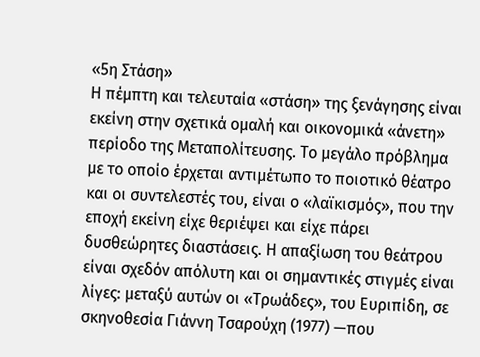«5η Στάση»
Η πέμπτη και τελευταία «στάση» της ξενάγησης είναι εκείνη στην σχετικά ομαλή και οικονομικά «άνετη» περίοδο της Μεταπολίτευσης. Το μεγάλο πρόβλημα με το οποίο έρχεται αντιμέτωπο το ποιοτικό θέατρο και οι συντελεστές του, είναι ο «λαϊκισμός», που την εποχή εκείνη είχε θεριέψει και είχε πάρει δυσθεώρητες διαστάσεις. Η απαξίωση του θεάτρου είναι σχεδόν απόλυτη και οι σημαντικές στιγμές είναι λίγες: μεταξύ αυτών οι «Τρωάδες», του Ευριπίδη, σε σκηνοθεσία Γιάννη Τσαρούχη (1977) —που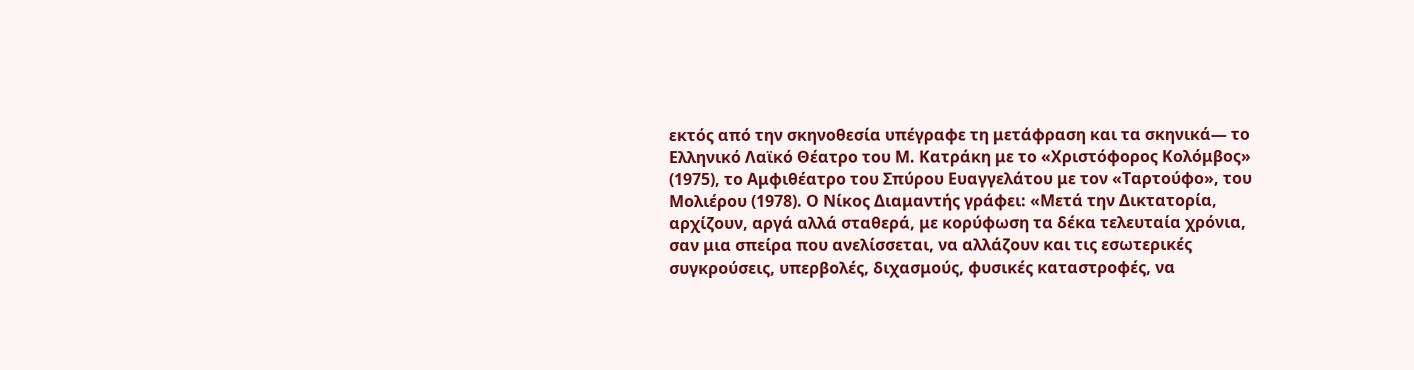εκτός από την σκηνοθεσία υπέγραφε τη μετάφραση και τα σκηνικά— το Ελληνικό Λαϊκό Θέατρο του Μ. Κατράκη με το «Χριστόφορος Κολόμβος» (1975), το Αμφιθέατρο του Σπύρου Ευαγγελάτου με τον «Ταρτούφο», του Μολιέρου (1978). Ο Νίκος Διαμαντής γράφει: «Μετά την Δικτατορία, αρχίζουν, αργά αλλά σταθερά, με κορύφωση τα δέκα τελευταία χρόνια, σαν μια σπείρα που ανελίσσεται, να αλλάζουν και τις εσωτερικές συγκρούσεις, υπερβολές, διχασμούς, φυσικές καταστροφές, να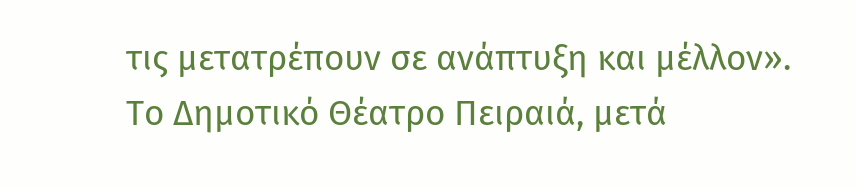τις μετατρέπουν σε ανάπτυξη και μέλλον».
Το Δημοτικό Θέατρο Πειραιά, μετά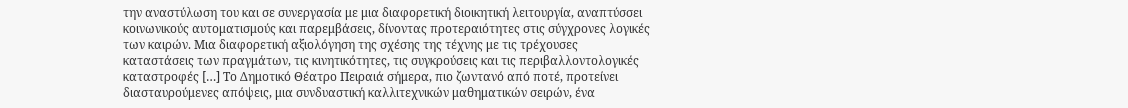την αναστύλωση του και σε συνεργασία με μια διαφορετική διοικητική λειτουργία, αναπτύσσει κοινωνικούς αυτοματισμούς και παρεμβάσεις, δίνοντας προτεραιότητες στις σύγχρονες λογικές των καιρών. Μια διαφορετική αξιολόγηση της σχέσης της τέχνης με τις τρέχουσες καταστάσεις των πραγμάτων, τις κινητικότητες, τις συγκρούσεις και τις περιβαλλοντολογικές καταστροφές […] Το Δημοτικό Θέατρο Πειραιά σήμερα, πιο ζωντανό από ποτέ, προτείνει διασταυρούμενες απόψεις, μια συνδυαστική καλλιτεχνικών μαθηματικών σειρών, ένα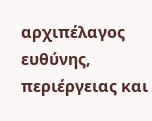αρχιπέλαγος ευθύνης, περιέργειας και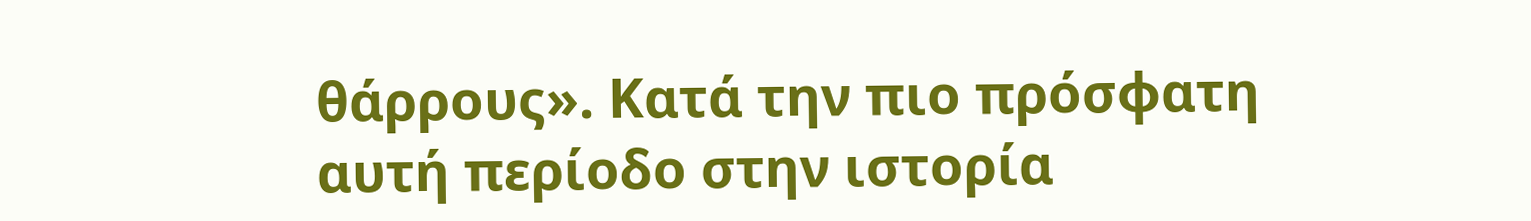θάρρους». Κατά την πιο πρόσφατη αυτή περίοδο στην ιστορία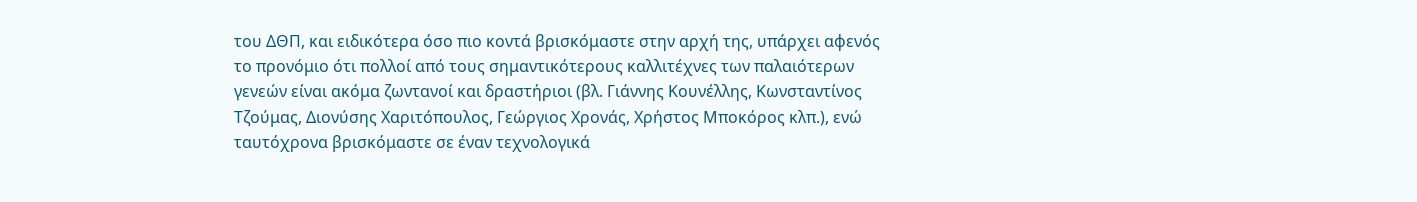του ΔΘΠ, και ειδικότερα όσο πιο κοντά βρισκόμαστε στην αρχή της, υπάρχει αφενός το προνόμιο ότι πολλοί από τους σημαντικότερους καλλιτέχνες των παλαιότερων γενεών είναι ακόμα ζωντανοί και δραστήριοι (βλ. Γιάννης Κουνέλλης, Κωνσταντίνος Τζούμας, Διονύσης Χαριτόπουλος, Γεώργιος Χρονάς, Χρήστος Μποκόρος κλπ.), ενώ ταυτόχρονα βρισκόμαστε σε έναν τεχνολογικά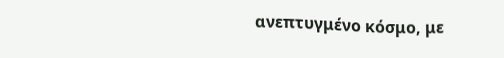ανεπτυγμένο κόσμο, με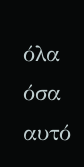όλα όσα αυτό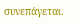συνεπάγεται.